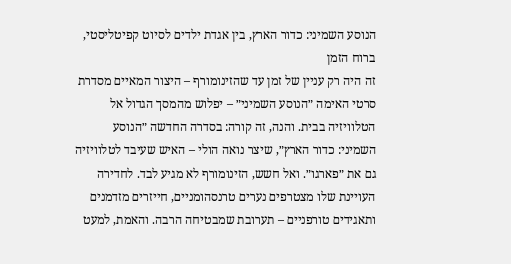הנוסע השמיני: כדור הארץ, בין אגדת ילדים לסיוט קפיטליסטי, ברוח הזמן
זה היה רק עניין של זמן עד שהזינומורף – היצור המאיים מסדרת סרטי האימה ״הנוסע השמיני״ – יפלוש מהמסך הגדול אל הטלוויזיה בבית. והנה, זה קורה: בסדרה החדשה ״הנוסע השמיני: כדור הארץ״, שיצר נואה הולי – האיש שעיבד לטלוויזיה גם את ״פארגו״. ואל חשש, הזינומורף לא מגיע לבד. לחדירה העויינת שלו מצטרפים נערים טרנסהומניים, חייזרים מזדמנים ותאגידים טורפניים – תערובת שמבטיחה הרבה. והאמת, למעט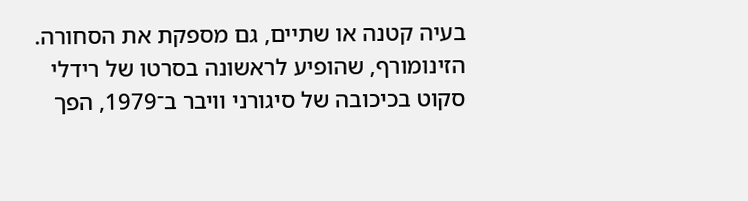בעיה קטנה או שתיים, גם מספקת את הסחורה.
הזינומורף, שהופיע לראשונה בסרטו של רידלי סקוט בכיכובה של סיגורני וויבר ב־1979, הפך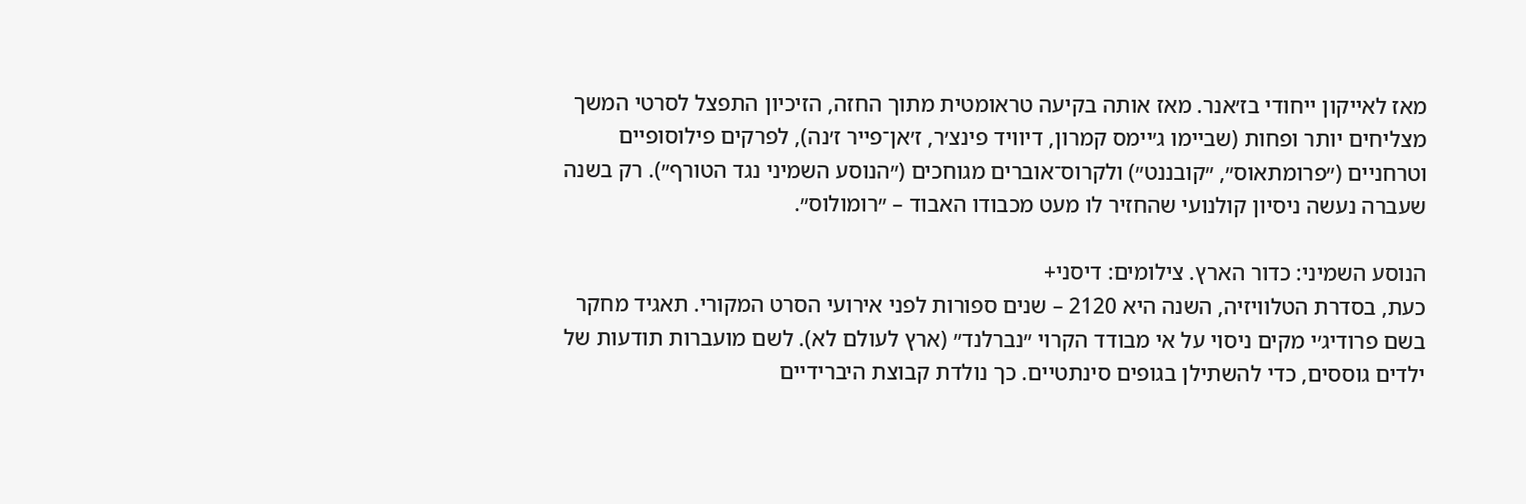מאז לאייקון ייחודי בז׳אנר. מאז אותה בקיעה טראומטית מתוך החזה, הזיכיון התפצל לסרטי המשך מצליחים יותר ופחות (שביימו ג׳יימס קמרון, דיוויד פינצ׳ר, ז׳אן־פייר ז׳נה), לפרקים פילוסופיים וטרחניים (״פרומתאוס״, ״קובננט״) ולקרוס־אוברים מגוחכים (״הנוסע השמיני נגד הטורף״). רק בשנה שעברה נעשה ניסיון קולנועי שהחזיר לו מעט מכבודו האבוד – ״רומולוס״.

הנוסע השמיני: כדור הארץ. צילומים: דיסני+
כעת, בסדרת הטלוויזיה, השנה היא 2120 – שנים ספורות לפני אירועי הסרט המקורי. תאגיד מחקר בשם פרודיג׳י מקים ניסוי על אי מבודד הקרוי ״נברלנד״ (ארץ לעולם לא). לשם מועברות תודעות של ילדים גוססים, כדי להשתילן בגופים סינתטיים. כך נולדת קבוצת היברידיים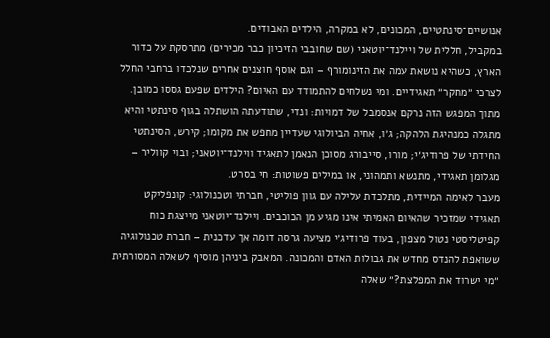אנושיים־סינתטיים, המכונים, לא במקרה, הילדים האבודים.
במקביל, חללית של ויילנד־יוטאני (שם שחובבי הזיכיון כבר מכירים) מתרסקת על כדור הארץ, כשהיא נושאת עמה את הזינומורף – וגם אוסף חוצנים אחרים שנלכדו ברחבי החלל לצרכי ״מחקר״ תאגידיים. ומי נשלחים להתמודד עם האיום? הילדים שפעם גססו כמובן.
מתוך המפגש הזה נרקם אנסמבל של דמויות: ונדי, שתודעתה הושתלה בגוף סינתטי והיא מתגלה כמנהיגת הלהקה; ג׳ו, אחיה הביולוגי שעדיין מחפש את מקומו; קירש, הסינתטי החידתי של פרודיג׳י; מורו, סייבורג מסוכן הנאמן לתאגיד ווילנד־יוטאני; ובוי קווליר – מגלומן תאגידי, מתנשא ותמהוני, או במילים פשוטות: חי בסרט.
מעבר לאימה המיידית, מתלכדת עלילה עם גוון פוליטי, חברתי וטכנולוגי: קונפליקט תאגידי שמזכיר שהאיום האמיתי אינו מגיע מן הכוכבים. ויילנד־יוטאני מייצגת כוח קפיטליסטי נטול מצפון, בעוד פרודיג׳י מציעה גרסה דומה אך עדכנית – חברת טכנולוגיה ששואפת להנדס מחדש את גבולות האדם והמכונה. המאבק ביניהן מוסיף לשאלה המסורתית ״מי ישרוד את המפלצת?״ שאלה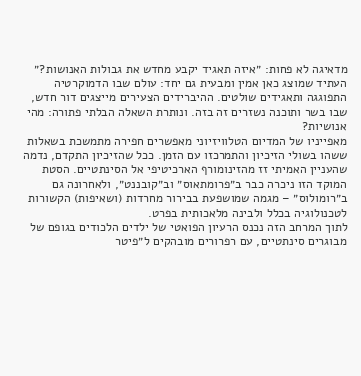מדאיגה לא פחות: ״איזה תאגיד יקבע מחדש את גבולות האנושות?״
העתיד שמוצג כאן אמין ומבעית גם יחד: עולם שבו הדמוקרטיה התפוגגה ותאגידים שולטים. ההיברידים הצעירים מייצגים דור חדש, שבו בשר ותוכנה נשזרים זה בזה. ונותרת השאלה הבלתי פתורה: מהי אנושיות?
מאפייניו של המדיום הטלוויזיוני מאפשרים חפירה מתמשכת בשאלות ששהו בשולי הזיכיון והתמרכזו עם הזמן. ככל שהזיכיון התקדם, נדמה שהעניין האמיתי זז מהזינומורף הארכיטיפי אל הסינתטיים. הסטת המוקד הזו ניכרה כבר ב״פרומתאוס״ וב״קובננט״, ולאחרונה גם ב״רומולוס״ – מגמה שמושפעת בבירור מחרדות (ושאיפות) הקשורות לטכנולוגיה בכלל ולבינה מלאכותית בפרט.
לתוך המרחב הזה נכנס הרעיון הפואטי של ילדים הלכודים בגופם של מבוגרים סינתטיים, עם רפרורים מובהקים ל״פיטר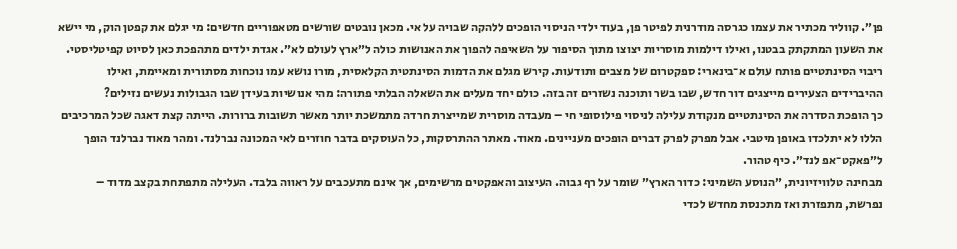פן״. קווליר מכתיר את עצמו כגרסה מודרנית לפיטר פן, בעוד ילדי הניסוי הופכים ללהקה שבויה על אי. מכאן נובטים שורשים מטאפוריים חדשים: מי יגלם את קפטן הוק, מי יישא את השעון המתקתק בבטנו, ואילו דילמות מוסריות יצוצו מתוך הסיפור על השאיפה להפוך את האנושות כולה ל״ארץ לעולם לא״. אגדת ילדים מתהפכת כאן לסיוט קפיטליסטי.
ריבוי הסינתטיים פותח עולם א־בינארי: ספקטרום של מצבים ותודעות. קירש מגלם את הדמות הסינתטית הקלאסית, מורו נושא עמו נוכחות מסתורית ומאיימת, ואילו ההיברידים הצעירים מייצגים דור חדש, שבו בשר ותוכנה נשזרים זה בזה. כולם יחד מעלים את השאלה הבלתי פתורה: מהי אנושיות בעידן שבו הגבולות נעשים נזילים?
כך הופכת הסדרה את הסינתטיים מנקודת עלילה לניסוי פילוסופי חי – מעבדה מוסרית שמייצרת חרדה מתמשכת יותר מאשר תשובות ברורות. הייתה קצת דאגה שכל המרכיבים הללו לא יתלכדו באופן מיטבי. אבל מפרק לפרק דברים הופכים מעניינים. מאוד. מאתר ההתרסקות, כל העוסקים בדבר חוזרים לאי המכונה נברלנד. ומהר מאוד נברלנד הופך ל״פאקט־אפ לנד״. כיף טהור.
מבחינה טלוויזיונית, ״הנוסע השמיני: כדור הארץ״ שומר על רף גבוה. העיצוב והאפקטים מרשימים, אך אינם מתעכבים על ראווה בלבד. העלילה מתפתחת בקצב מדוד – נפרשת, מתפזרת ואז מתכנסת מחדש לכדי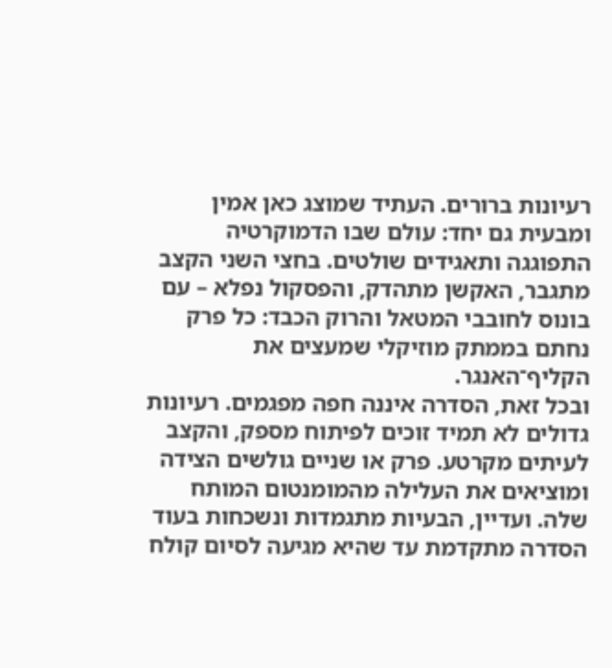רעיונות ברורים. העתיד שמוצג כאן אמין ומבעית גם יחד: עולם שבו הדמוקרטיה התפוגגה ותאגידים שולטים. בחצי השני הקצב מתגבר, האקשן מתהדק, והפסקול נפלא – עם בונוס לחובבי המטאל והרוק הכבד: כל פרק נחתם בממתק מוזיקלי שמעצים את הקליף־האנגר.
ובכל זאת, הסדרה איננה חפה מפגמים. רעיונות גדולים לא תמיד זוכים לפיתוח מספק, והקצב לעיתים מקרטע. פרק או שניים גולשים הצידה ומוציאים את העלילה מהמומנטום המותח שלה. ועדיין, הבעיות מתגמדות ונשכחות בעוד הסדרה מתקדמת עד שהיא מגיעה לסיום קולח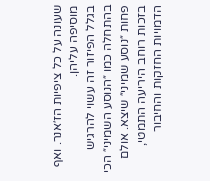שעונה על כל ציפיות הז׳אנר. ואף מוסיפה עליהן.
בגלל הפיזור זה עשוי להרגיש בהתחלה כמו ״הנוסע השמיני״ הכי פחות ״נוסע שמיני״ שיצא. אולם בזכות רוחב היריעה התמטי, הדמויות החזקות והחיבור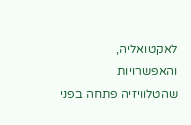לאקטואליה, והאפשרויות שהטלוויזיה פתחה בפני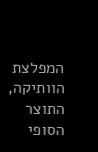המפלצת הוותיקה, התוצר הסופי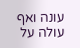עונה ואף עולה על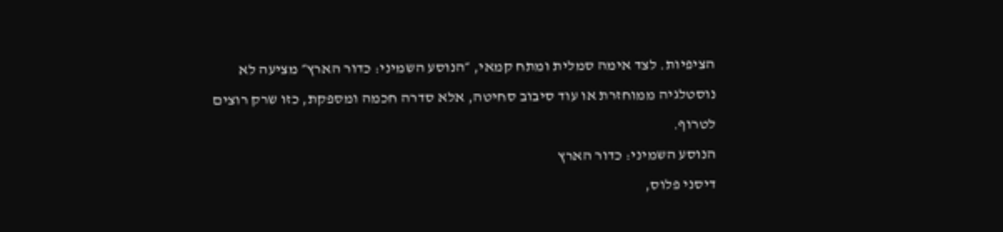הציפיות. לצד אימה סמלית ומתח קמאי, ״הנוסע השמיני: כדור הארץ״ מציעה לא נוסטלגיה ממוחזרת או עוד סיבוב סחיטה, אלא סדרה חכמה ומספקת, כזו שרק רוצים לטרוף.
הנוסע השמיני: כדור הארץ
דיסני פלוס,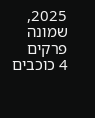2025, שמונה פרקים
4 כוכבים